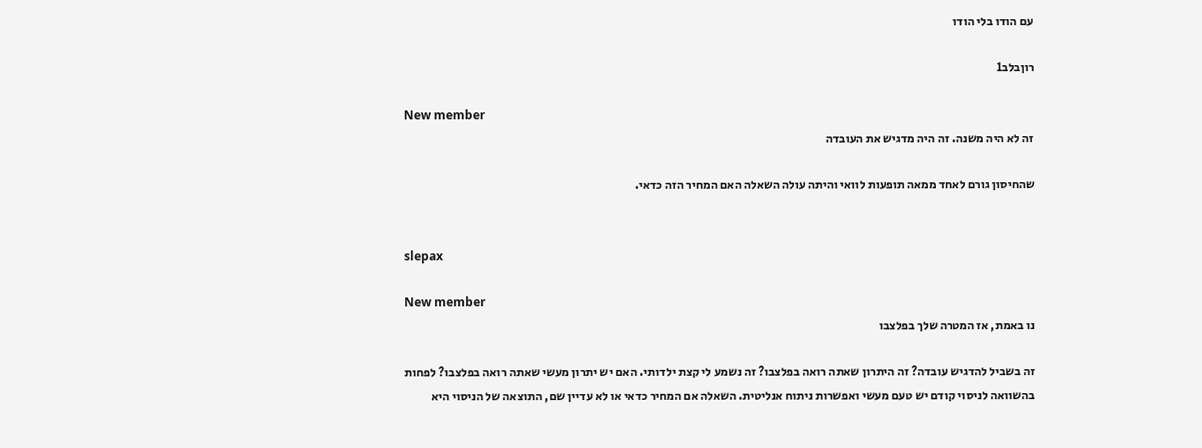עם הודו בלי הודו

רוןבלב1

New member
זה לא היה משנה. זה היה מדגיש את העובדה

שהחיסון גורם לאחד ממאה תופעות לוואי והיתה עולה השאלה האם המחיר הזה כדאי.


slepax

New member
נו באמת, אז המטרה שלך בפלצבו

זה בשביל להדגיש עובדה? זה היתרון שאתה רואה בפלצבו? זה נשמע לי קצת ילדותי. האם יש יתרון מעשי שאתה רואה בפלצבו? לפחות בהשוואה לניסוי קודם יש טעם מעשי ואפשרות ניתוח אנליטית. השאלה אם המחיר כדאי או לא עדיין שם, התוצאה של הניסוי היא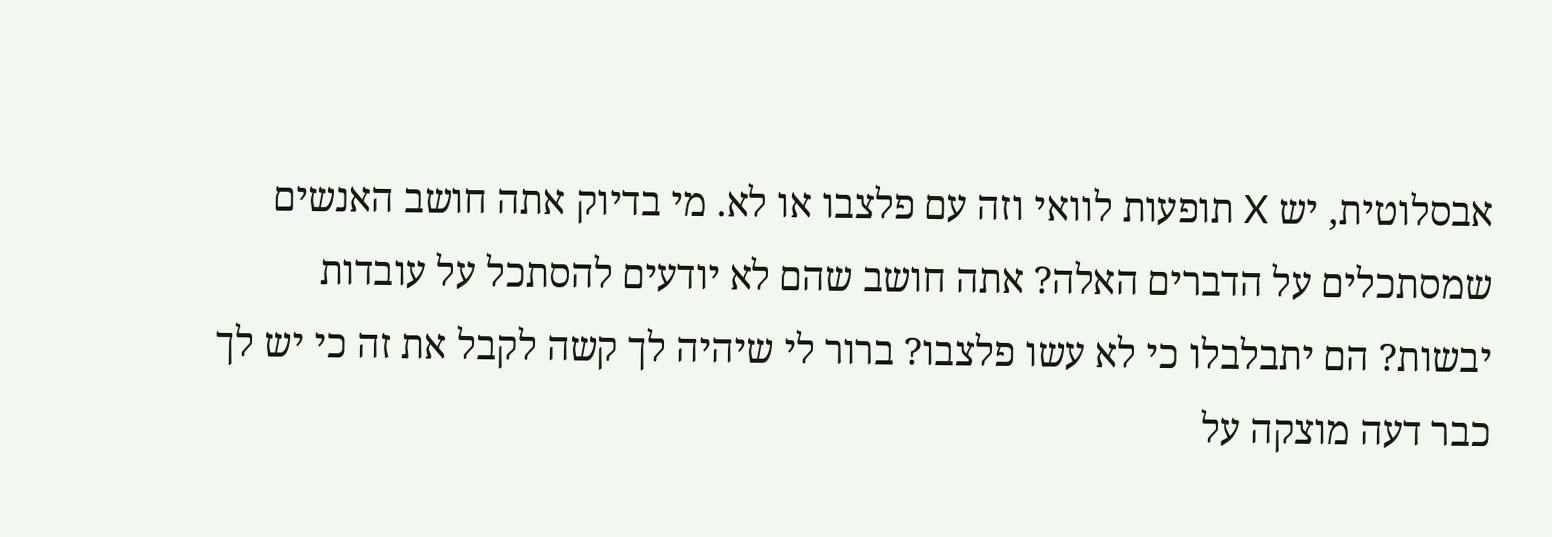אבסלוטית, יש X תופעות לוואי וזה עם פלצבו או לא. מי בדיוק אתה חושב האנשים שמסתכלים על הדברים האלה? אתה חושב שהם לא יודעים להסתכל על עובדות יבשות? הם יתבלבלו כי לא עשו פלצבו? ברור לי שיהיה לך קשה לקבל את זה כי יש לך כבר דעה מוצקה על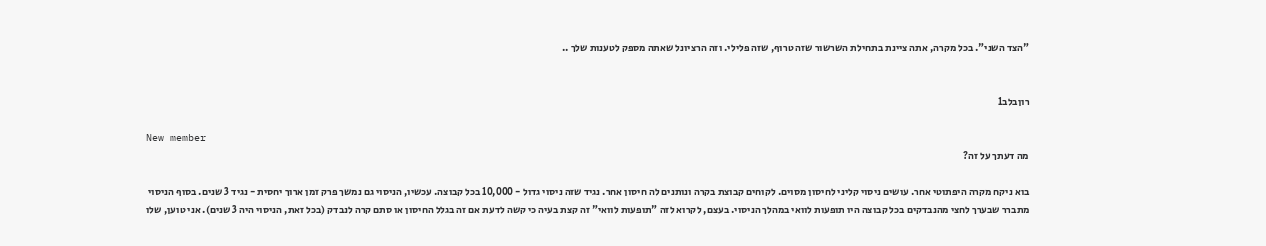"הצד השני". בכל מקרה, אתה ציינת בתחילת השרשור שזה טרוף, שזה פלילי. וזה הרציונל שאתה מספק לטענות שלך ..


רוןבלב1

New member
מה דעתך על זה?

בוא ניקח מקרה היפתוטי אחר. עושים ניסוי קליני לחיסון מסוים. לקוחים קבוצת בקרה ונותנים לה חיסון אחר. נגיד שזה ניסוי גדול - 10,000 בכל קבוצה. עכשיו, הניסוי גם נמשך פרק זמן ארוך יחסית - נגיד 3 שנים. בסוף הניסוי מתברר שבערך לחצי מהנבדקים בכל קבוצה היו תופעות לוואי במהלך הניסוי. בעצם, לקרוא לזה "תופעות לוואי" זה קצת בעיה כי קשה לדעת אם זה בגלל החיסון או סתם קרה לנבדק (בכל זאת, הניסוי היה 3 שנים). אני טוען, שלו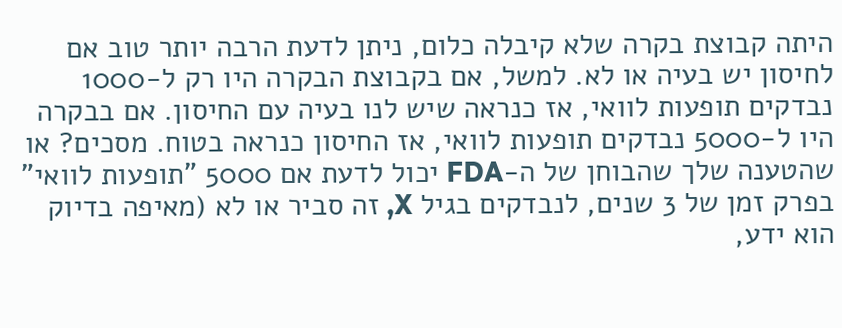היתה קבוצת בקרה שלא קיבלה כלום, ניתן לדעת הרבה יותר טוב אם לחיסון יש בעיה או לא. למשל, אם בקבוצת הבקרה היו רק ל-1000 נבדקים תופעות לוואי, אז כנראה שיש לנו בעיה עם החיסון. אם בבקרה היו ל-5000 נבדקים תופעות לוואי, אז החיסון כנראה בטוח. מסכים? או שהטענה שלך שהבוחן של ה-FDA יכול לדעת אם 5000 "תופעות לוואי" בפרק זמן של 3 שנים, לנבדקים בגיל X, זה סביר או לא (מאיפה בדיוק הוא ידע,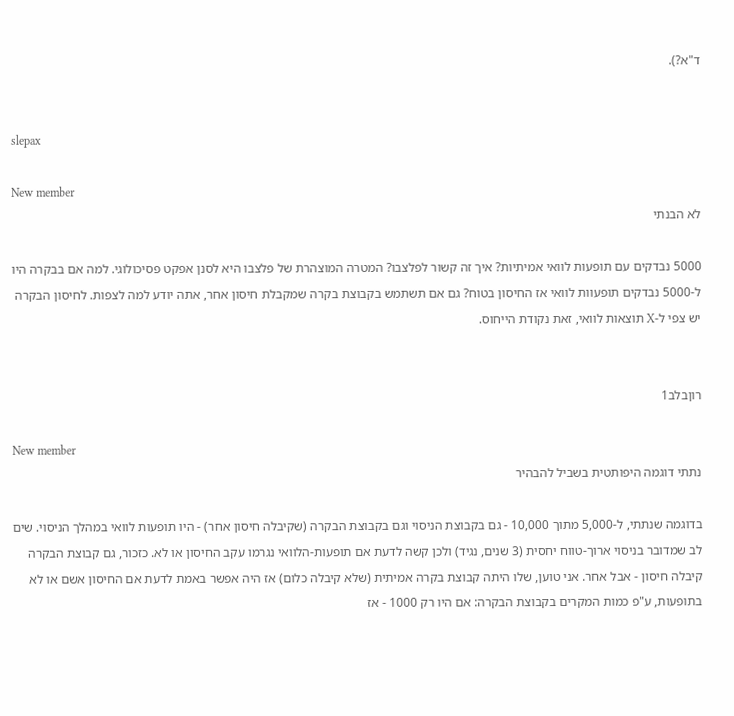ד"א?).


slepax

New member
לא הבנתי

5000 נבדקים עם תופעות לוואי אמיתיות? איך זה קשור לפלצבו? המטרה המוצהרת של פלצבו היא לסנן אפקט פסיכולוגי. למה אם בבקרה היו ל-5000 נבדקים תופעוות לוואי אז החיסון בטוח? גם אם תשתמש בקבוצת בקרה שמקבלת חיסון אחר, אתה יודע למה לצפות. לחיסון הבקרה יש צפי ל-X תוצאות לוואי, זאת נקודת הייחוס.


רוןבלב1

New member
נתתי דוגמה היפותטית בשביל להבהיר

בדוגמה שנתתי, ל-5,000 מתוך 10,000 - גם בקבוצת הניסוי וגם בקבוצת הבקרה (שקיבלה חיסון אחר) - היו תופעות לוואי במהלך הניסוי. שים לב שמדובר בניסוי ארוך-טווח יחסית (3 שנים, נגיד) ולכן קשה לדעת אם תופעות-הלוואי נגרמו עקב החיסון או לא. כזכור, גם קבוצת הבקרה קיבלה חיסון - אבל אחר. אני טוען, שלו היתה קבוצת בקרה אמיתית (שלא קיבלה כלום) אז היה אפשר באמת לדעת אם החיסון אשם או לא בתופעות, ע"פ כמות המקרים בקבוצת הבקרה: אם היו רק 1000 - אז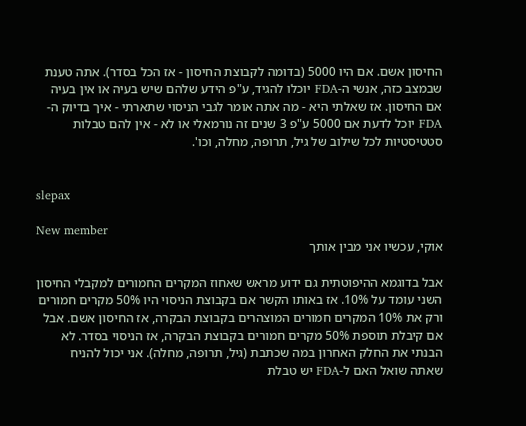החיסון אשם. אם היו 5000 (בדומה לקבוצת החיסון - אז הכל בסדר). אתה טענת שבמצב כזה, אנשי ה-FDA יוכלו להגיד, ע"פ הידע שלהם שיש בעיה או אין בעיה אם החיסון. אז שאלתי היא - מה אתה אומר לגבי הניסוי שתארתי - איך בדיוק ה-FDA יוכל לדעת אם 5000 ע"פ 3 שנים זה נורמאלי או לא - אין להם טבלות סטטיסטיות לכל שילוב של גיל, תרופה, מחלה, וכו'.


slepax

New member
אוקי, עכשיו אני מבין אותך

אבל בדוגמא ההיפוטתית גם ידוע מראש שאחוז המקרים החמורים למקבלי החיסון השני עומד על 10%. אז באותו הקשר אם בקבוצת הניסוי היו 50% מקרים חמורים ורק את 10% המקרים חמורים המוצהרים בקבוצת הבקרה, אז החיסון אשם. אבל אם קיבלת תוספת 50% מקרים חמורים בקבוצת הבקרה, אז הניסוי בסדר. לא הבנתי את החלק האחרון במה שכתבת (גיל, תרופה, מחלה). אני יכול להניח שאתה שואל האם ל-FDA יש טבלת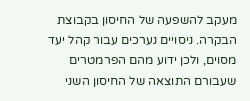מעקב להשפעה של החיסון בקבוצת הבקרה. ניסויים נערכים עבור קהל יעד מסוים, ולכן ידוע מהם הפרמטרים שעבורם התוצאה של החיסון השני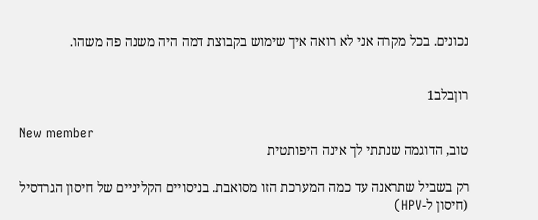נכונים. בכל מקרה אני לא רואה איך שימוש בקבוצת דמה היה משנה פה משהו.


רוןבלב1

New member
טוב, הדוגמה שנתתי לך אינה היפותטית

רק בשביל שתראנה עד כמה המערכת הזו מסואבת. בניסויים הקליניים של חיסון הגרדסיל (חיסון ל-HPV)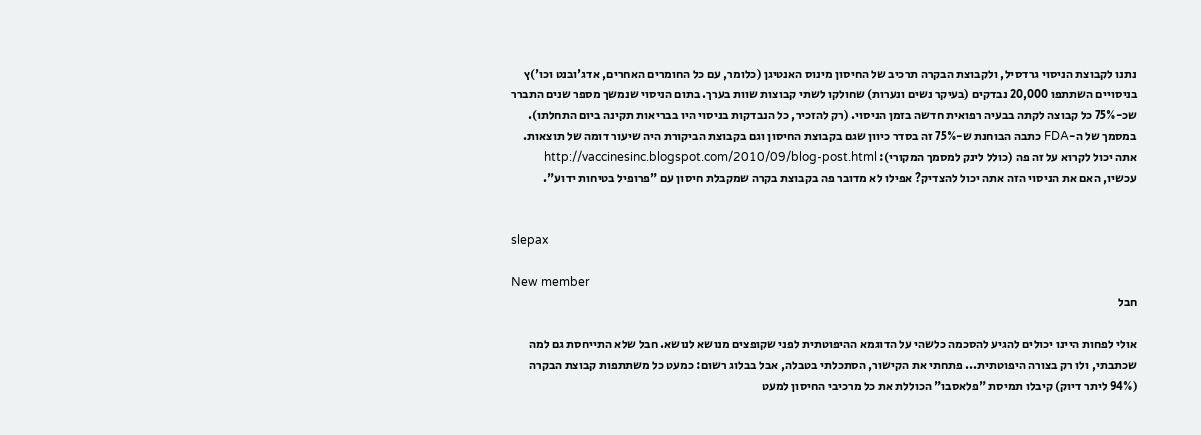נתנו לקבוצת הניסוי גרדסיל, ולקבוצת הבקרה תרכיב של החיסון מינוס האנטיגן (כלומר, עם כל החומרים האחרים, אדג'ובנט וכו')ץ בניסויים השתתפו 20,000 נבדקים (בעיקר נשים ונערות) שחולקו לשתי קבוצות שוות בערך. בתום הניסוי שנמשך מספר שנים התברר שכ-75% כל קבוצה לקתה בבעיה רפואית חדשה בזמן הניסוי. (רק להזכיר, כל הנבדקות בניסוי היו בבריאות תקינה ביום התחלתו). במסמך של ה-FDA כתבה הבוחנת ש-75% זה בסדר כיוון שגם בקבוצת החיסון וגם בקבוצת הביקורת היה שיעור דומה של תוצאות. אתה יכול לקרוא על זה פה (כולל לינק למסמך המקורי): http://vaccinesinc.blogspot.com/2010/09/blog-post.html עכשיו, האם את הניסוי הזה אתה יכול להצדיק? אפילו לא מדובר פה בקבוצת בקרה שמקבלת חיסון עם "פרופיל בטיחות ידוע".


slepax

New member
חבל

אולי לפחות היינו יכולים להגיע להסכמה כלשהי על הדוגמא ההיפוטתית לפני שקופצים מנושא לנושא. חבל שלא התייחסת גם למה שכתבתי, ולו רק בצורה היפוטתית... פתחתי את הקישור, הסתכלתי בטבלה, אבל בבלוג רשום: כמעט כל משתתפות קבוצת הבקרה (94% ליתר דיוק) קיבלו תמיסת "פלאסבו" הכוללת את כל מרכיבי החיסון למעט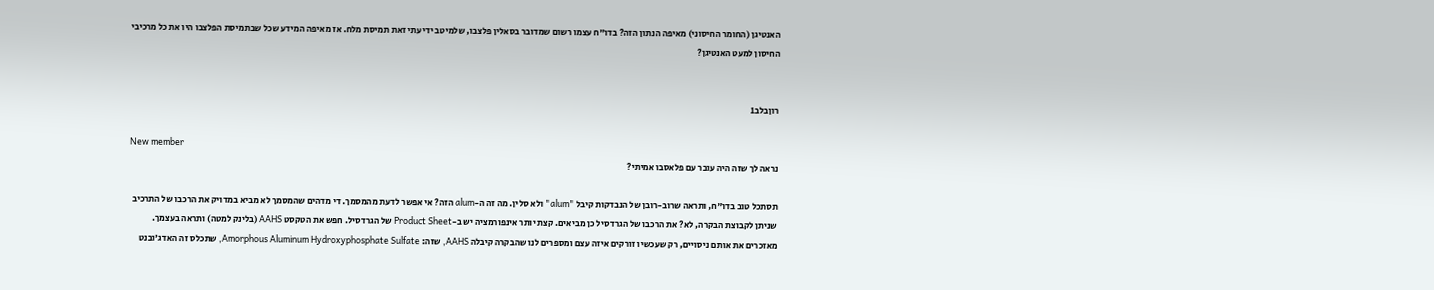האנטיגן (החומר החיסוני) מאיפה הנתון הזה? בדו"ח עצמו רשום שמדובר בסאלין פלצבו, שלמיטב ידיעתי זאת תמיסת מלח. אז מאיפה המידע שכל שבתמיסת הפלצבו היו את כל מרכיבי החיסון למעט האנטיגן?


רוןבלב1

New member
נראה לך שזה היה עובר עם פלאסבו אמיתי?

תסתכל טוב בדו"ח, ותראה שרוב-רובן של הנבדקות קיבל "alum" ולא סלין. מה זה ה-alum הזה? אי אפשר לדעת מהמסמך. די מדהים שהמסמך לא מביא במדויק את הרכבו של התרכיב שניתן לקבוצת הבקרה, לא? את הרכבו של הגרדסיל כן מביאים. קצת יותר אינפורמציה יש ב-Product Sheet של הגרדסיל. חפש את הטקסט AAHS (בלינק למטה) ותראה בעצמך. מאזכרים את אותם ניסויים, רק שעכשיו זורקים איזה עצם ומספרים לנו שהבקרה קיבלה AAHS, שזה: Amorphous Aluminum Hydroxyphosphate Sulfate, שתכלס זה האדג'ובנט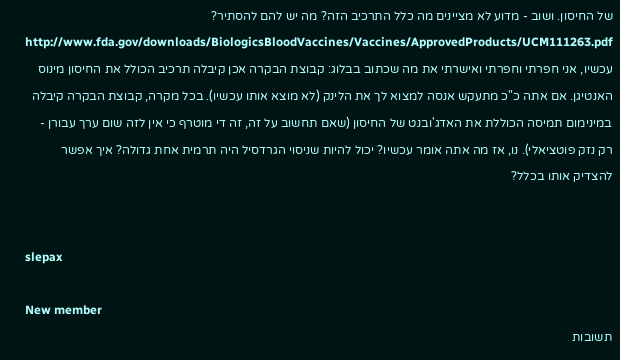של החיסון. ושוב - מדוע לא מציינים מה כלל התרכיב הזה? מה יש להם להסתיר? http://www.fda.gov/downloads/BiologicsBloodVaccines/Vaccines/ApprovedProducts/UCM111263.pdf עכשיו, אני חפרתי וחפרתי ואישרתי את מה שכתוב בבלוג: קבוצת הבקרה אכן קיבלה תרכיב הכולל את החיסון מינוס האנטיגן. אם אתה כ"כ מתעקש אנסה למצוא לך את הלינק (לא מוצא אותו עכשיו). בכל מקרה, קבוצת הבקרה קיבלה במינימום תמיסה הכוללת את האדג'ובנט של החיסון (שאם תחשוב על זה, זה די מוטרף כי אין לזה שום ערך עבורן - רק נזק פוטציאלי). נו, אז מה אתה אומר עכשיו? יכול להיות שניסוי הגרדסיל היה תרמית אחת גדולה? איך אפשר להצדיק אותו בכלל?


slepax

New member
תשובות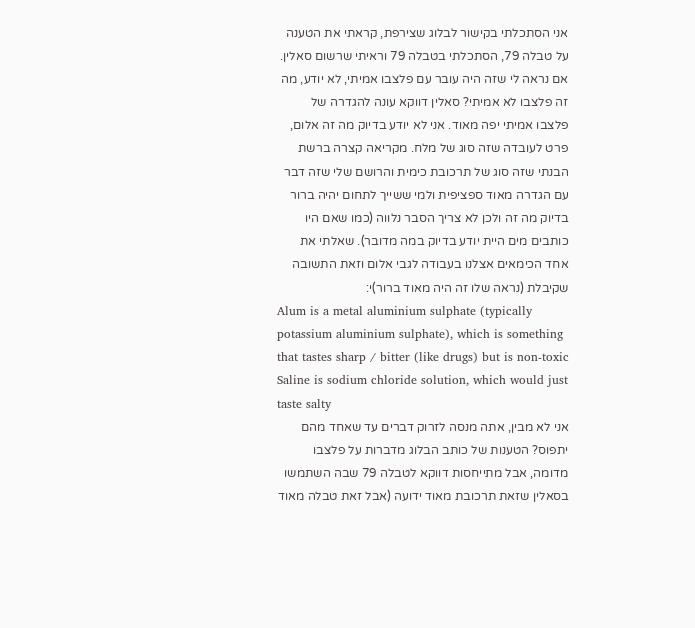אני הסתכלתי בקישור לבלוג שצירפת, קראתי את הטענה על טבלה 79, הסתכלתי בטבלה 79 וראיתי שרשום סאלין. אם נראה לי שזה היה עובר עם פלצבו אמיתי, לא יודע, מה זה פלצבו לא אמיתי? סאלין דווקא עונה להגדרה של פלצבו אמיתי יפה מאוד. אני לא יודע בדיוק מה זה אלום, פרט לעובדה שזה סוג של מלח. מקריאה קצרה ברשת הבנתי שזה סוג של תרכובת כימית והרושם שלי שזה דבר עם הגדרה מאוד ספציפית ולמי ששייך לתחום יהיה ברור בדיוק מה זה ולכן לא צריך הסבר נלווה (כמו שאם היו כותבים מים היית יודע בדיוק במה מדובר). שאלתי את אחד הכימאים אצלנו בעבודה לגבי אלום וזאת התשובה שקיבלת (נראה שלו זה היה מאוד ברור)י:
Alum is a metal aluminium sulphate (typically potassium aluminium sulphate), which is something that tastes sharp / bitter (like drugs) but is non-toxic Saline is sodium chloride solution, which would just taste salty
אני לא מבין, אתה מנסה לזרוק דברים עד שאחד מהם יתפוס? הטענות של כותב הבלוג מדברות על פלצבו מדומה, אבל מתייחסות דווקא לטבלה 79 שבה השתמשו בסאלין שזאת תרכובת מאוד ידועה (אבל זאת טבלה מאוד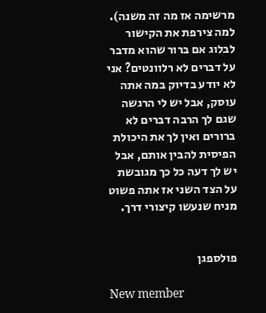מרשימה אז מה זה משנה). למה צירפת את הקישור לבלוג אם ברור שהוא מדבר על דברים לא רלוונטים? אני לא יודע בדיוק במה אתה עוסק, אבל יש לי הרגשה שגם לך הרבה דברים לא ברורים ואין לך את היכולת הפיסית להבין אותם, אבל יש לך דעה כל כך מגובשת על הצד השני אז אתה פשוט מניח שנעשו קיצורי דרך.


פולספגן

New member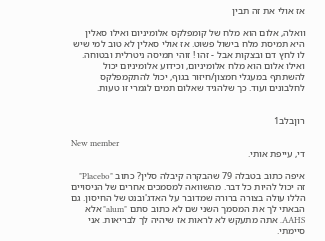אז אולי את זה תבין

וואלה, אלום הוא מלח של קומפלקס אלומיניום ואילו סאלין היא תמיסת מלח בישול פשוט. אז אולי סאלין לא טוב למי שיש לו לחץ דם ובצקות אבל - זהו ! זוהי תמיסה ניטרלית ובטוחה. ואילו אלום הוא מלח אלומיניום, וכידוע אלומיניום יכול להשתתף במעגלי חמצון/חיזור בגוף, יכול להתקמפלקס לחלבונים ועוד. כך שלהגיד שאלום תמים לגמרי זו טעות.


רוןבלב1

New member
די, עייפת אותי.

איפה כתוב בטבלה 79 שהבקרה קיבלה סלין? כתוב "Placebo" זה יכול להיות כל דבר. מהשוואה למסמכים אחרים של הניסויים הללו עולה בצורה ברורה שמדובר על האדג'ובנט של החיסון. גם הבאתי לך את המסמך השני שם לא כתוב סתם "alum" אלא AAHS. אתה מתעקש לא לראות אז שיהיה לך לבריאות. אני סיימתי.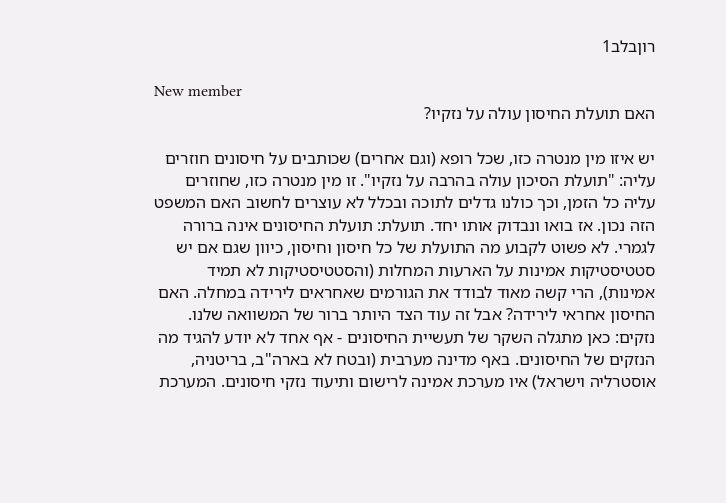רוןבלב1

New member
האם תועלת החיסון עולה על נזקיו?

יש איזו מין מנטרה כזו, שכל רופא (וגם אחרים) שכותבים על חיסונים חוזרים עליה: "תועלת הסיכון עולה בהרבה על נזקיו". זו מין מנטרה כזו, שחוזרים עליה כל הזמן, וכך כולנו גדלים לתוכה ובכלל לא עוצרים לחשוב האם המשפט הזה נכון. אז בואו ונבדוק אותו יחד. תועלת: תועלת החיסונים אינה ברורה לגמרי. לא פשוט לקבוע מה התועלת של כל חיסון וחיסון, כיוון שגם אם יש סטטיסטיקות אמינות על הארעות המחלות (והסטטיסטיקות לא תמיד אמינות), הרי קשה מאוד לבודד את הגורמים שאחראים לירידה במחלה. האם החיסון אחראי לירידה? אבל זה עוד הצד היותר ברור של המשוואה שלנו. נזקים: כאן מתגלה השקר של תעשיית החיסונים - אף אחד לא יודע להגיד מה הנזקים של החיסונים. באף מדינה מערבית (ובטח לא בארה"ב, בריטניה, אוסטרליה וישראל) איו מערכת אמינה לרישום ותיעוד נזקי חיסונים. המערכת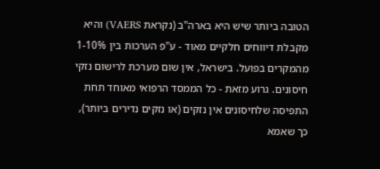הטובה ביותר שיש היא בארה"ב (נקראת VAERS) והיא מקבלת דיווחים חלקיים מאוד - ע"פ הערכות בין 1-10% מהמקרים בפועל. בישראל, אין שום מערכת לרישום נזקי חיסונים. גרוע מזאת - כל הממסד הרפואי מאוחד תחת התפיסה שלחיסונים אין נזקים (או נזקים נדירים ביותר), כך שאמא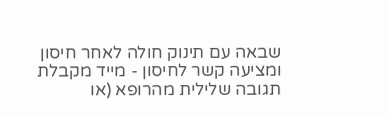שבאה עם תינוק חולה לאחר חיסון ומציעה קשר לחיסון - מייד מקבלת תגובה שלילית מהרופא (או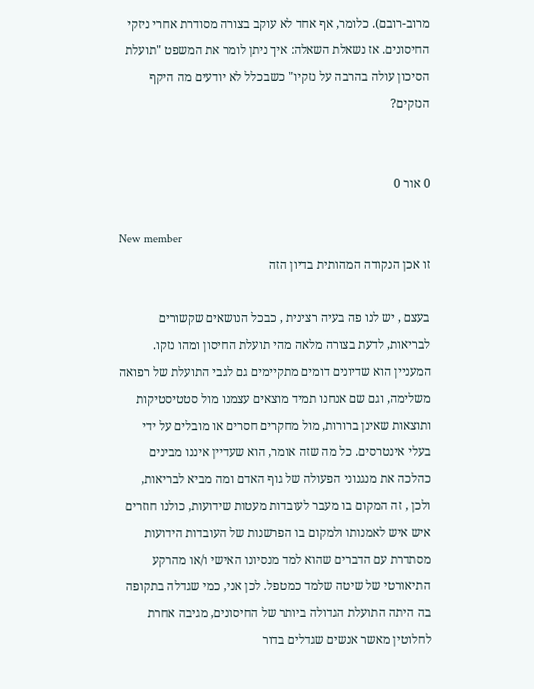מרוב-רובם). כלומר, אף אחד לא עוקב בצורה מסודרת אחרי ניזקי החיסונים. אז נשאלת השאלה: איך ניתן לומר את המשפט "תועלת הסיכון עולה בהרבה על נזקיו" כשבכלל לא יודעים מה היקף הנזקים?


0 אור 0

New member
זו אכן הנקודה המהותית בדיון הזה

בעצם , יש לנו פה בעיה רצינית , כבכל הנושאים שקשורים לבריאות, לדעת בצורה מלאה מהי תועלת החיסון ומהו נזקו. המעניין הוא שדיונים דומים מתקיימים גם לגבי התועלת של רפואה משלימה, וגם שם אנחנו תמיד מוצאים עצמנו מול סטטיסטיקות ותוצאות שאינן ברורות, מול מחקרים חסרים או מובלים על ידי בעלי אינטרסים. כל מה שזה אומר, הוא שעדיין איננו מבינים כהלכה את מנגנוני הפעולה של גוף האדם ומה מביא לבריאות, ולכן , זה המקום בו מעבר לעובדות מעטות שידועות, כולנו חוזרים איש איש לאמנותו ולמקום בו הפרשנות של העובדות הידועות מסתדרת עם הדברים שהוא למד מנסיונו האישי ו/או מהרקע התיאורטי של שיטה שלמד כמטפל. לכן אני, כמי שגדלה בתקופה בה היתה התועלת הגדולה ביותר של החיסונים, מגיבה אחרת לחלוטין מאשר אנשים שגדלים בדור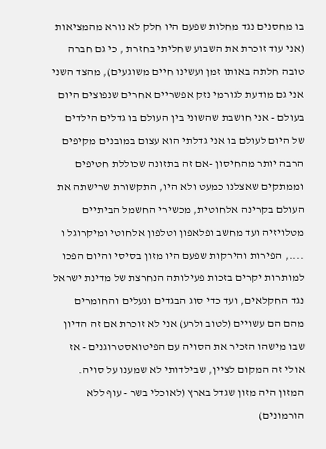בו מחסנים נגד מחלות שפעם היו חלק לא נורא מהמציאות (אני עוד זוכרת את השבוע שחליתי בחזרת , כי גם חברה טובה חלתה באותו זמן ועשינו חיים משוגעים), מהצד השני אני גם מודעת לגורמי נזק אפשריים אחרים שנפוצים היום בעולם - אני חושבת שהשוני בין העולם בו גדלים הילדים של היום לעולם בו אני גדלתי הוא עצום במובנים מקיפים הרבה יותר מהחיסון -אם זה בתזונה שכוללת חטיפים וממתקים שאצלנו כמעט ולא היו, התקשורת שרישתה את העולם בקרינה אלחוטית, מכשירי החשמל הביתיים מטלויזיה ועד מחשב ופלאפון וטלפון אלחוטי ומיקרוגל ו ...., הפירות והירקות שפעם היו מזון בסיסי והיום הפכו למותרות יקרים בזכות פעילותה הנחרצת של מדינת ישראל נגד החקלאים, ועד כדי סוג הבגדים ונעלים והחומרים מהם הם עשויים (לטוב ולרע) אני לא זוכרת אם זה הדיון שבו מישהו הזכיר את הסויה עם הפיטואסטרוגנים - אז אולי זה המקום לציין, שבילדותי לא שמענו על סויה. המזון היה מזון שגדל בארץ (לאוכלי בשר - עוף ללא הורמונים)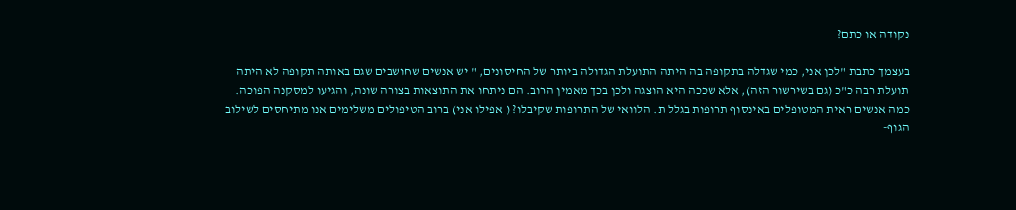נקודה או כתם?

בעצמך כתבת "לכן אני, כמי שגדלה בתקופה בה היתה התועלת הגדולה ביותר של החיסונים, " יש אנשים שחושבים שגם באותה תקופה לא היתה תועלת רבה כ"כ (גם בשירשור הזה), אלא שככה היא הוצגה ולכן בכך מאמין הרוב. הם ניתחו את התוצאות בצורה שונה, והגיעו למסקנה הפוכה. כמה אנשים ראית המטופלים באינסוף תרופות בגלל ת. הלוואי של התרופות שקיבלו? ( אפילו אני) ברוב הטיפולים משלימים אנו מתיחסים לשילוב הגוף-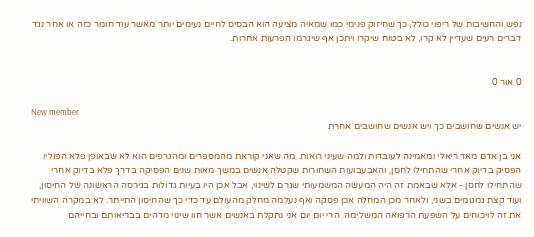נפש והחשיבות של ריפוי כולל, כך שחיזוק פנימי כמו שמאיה מציעה הוא הבסיס לחיים נעימים יותר מאשר עוד חומר כזה או אחר נגד דברים רעים שעדיין לא קרו, לא בטוח שיקרו ויתכן אף שיגרמו הפרעות אחרות.


0 אור 0

New member
יש אנשים שחושבים כך ויש אנשים שחושבים אחרת

אני בן אדם מאד ריאלי ומאמינה לעובדות ולמה שעיני רואות. מה שאני קוראת מהמספרים ומהגרפים הוא לא שבאופן פלא הפוליו הפסיק בדיוק אחרי שהתחילו לחסן, והאבעבועות השחורות שקטלה אנשים במשך מאות שנים הפסיקה בדרך פלא בדיוק אחרי שהתחילו לחסן - אלא שבאמת זה היה המעשה המשמעותי שגרם לשינוי, אבל אכן היו בעיות גדולות בגירסה הראשונה של החיסון, ועוד קצת גמגומים בשני, ולאחר מכן המחלה אכן פסקה ואף נעלמה מחלק מהעולם עד כדי כך שהחיסון התייתר. לא במקרה השוויתי את זה לויכוחים על השפעת הרפואה המשלימה. הרי יום יום אני נתקלת באנשים אשר חוו שינוי מדהים בבריאותם ובחייהם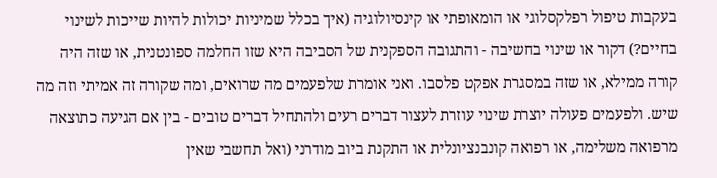בעקבות טיפול רפלקסלוגי או הומאופתי או קינסיולוגיה (איך בכלל שמיניות יכולות להיות שייכות לשינוי בחיים?) דקור או שינוי בחשיבה - והתגובה הספקנית של הסביבה היא שזו החלמה ספונטנית, או שזה היה קורה ממילא, או שזה במסגרת אפקט פלסבו. ואני אומרת שלפעמים מה שרואים, ומה שקורה זה אמיתי וזה מה שיש. ולפעמים פעולה יוצרת שינוי עוזרת לעצור דברים רעים ולהתחיל דברים טובים - בין אם הגיעה כתוצאה מרפואה משלימה, או רפואה קונבנציונלית או התקנת ביוב מודרני (ואל תחשבי שאין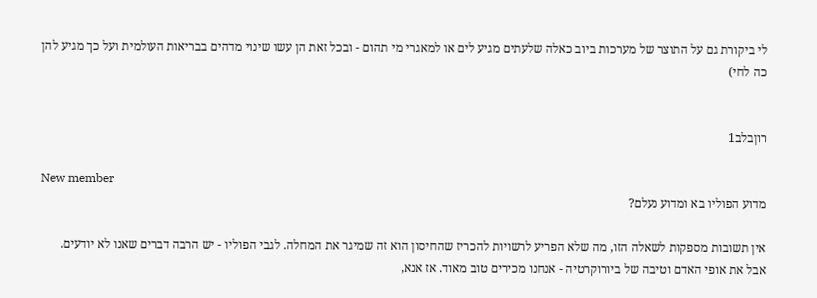לי ביקורת גם על התוצר של מערכות ביוב כאלה שלעתים מגיע לים או למאגרי מי תהום - ובכל זאת הן עשו שינוי מדהים בבריאות העולמית ועל כך מגיע להן כה לחי)


רוןבלב1

New member
מדוע הפוליו בא ומדוע נעלם?

אין תשובות מספקות לשאלה הזו, מה שלא הפריע לרשויות להכריז שהחיסון הוא זה שמיגר את המחלה. לגבי הפוליו - יש הרבה דברים שאנו לא יודעים. אבל את אופי האדם וטיבה של ביורוקרטיה - אנחנו מכירים טוב מאוד. אז אנא,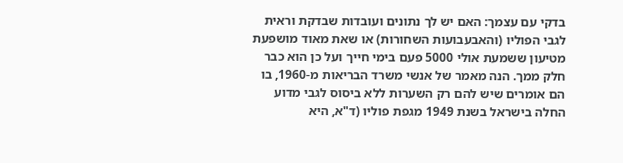בדקי עם עצמך: האם יש לך נתונים ועובדות שבדקת וראית לגבי הפוליו (והאבעבועות השחורות) או שאת מאוד מושפעת מטיעון ששמעת אולי 5000 פעם בימי חייך ועל כן הוא כבר חלק ממך. הנה מאמר של אנשי משרד הבריאות מ-1960, בו הם אומרים שיש להם רק השערות ללא ביסוס לגבי מדוע החלה בישראל בשנת 1949 מגפת פוליו (ד"א, היא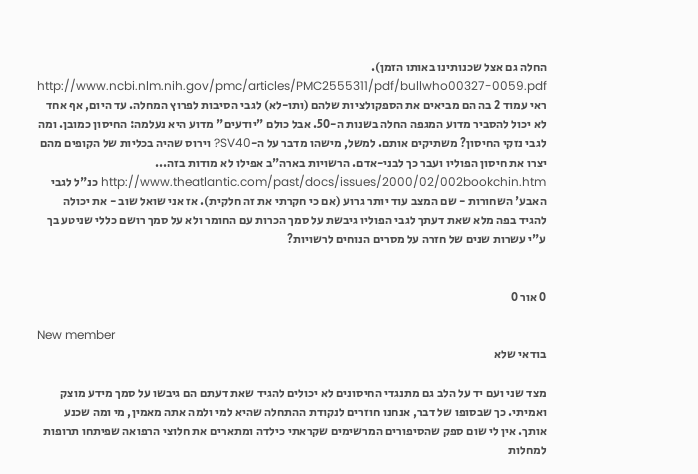החלה גם אצל שכנותינו באותו הזמן). http://www.ncbi.nlm.nih.gov/pmc/articles/PMC2555311/pdf/bullwho00327-0059.pdf ראי עמוד 2 בה הם מביאים את הספקולציות שלהם (ותו-לא) לגבי הסיבות לפרוץ המחלה. עד היום, אף אחד לא יכול להסביר מדוע המגפה החלה בשנות ה-50. אבל כולם "יודעים" מדוע היא נעלמה: החיסון כמובן. ומה לגבי נזקי החיסון? משתיקים אותם. למשל, מישהו מדבר על ה-SV40? וירוס שהיה בכליות של הקופים מהם יצרו את חיסון הפוליו ועבר כך לבני-אדם. הרשויות בארה"ב אפילו לא מודות בזה... http://www.theatlantic.com/past/docs/issues/2000/02/002bookchin.htm כנ"ל לגבי האבע' השחורות - שם המצב עוד יותר גרוע (אם כי חקרתי את זה חלקית). אז אני שואל שוב - את יכולה להגיד בפה מלא שאת דעתך לגבי הפוליו גיבשת על סמך הכרות עם החומר ולא על סמך רושם כללי שניטע בך ע"י עשרות שנים של חזרה על מסרים הנוחים לרשויות?


0 אור 0

New member
בודאי שלא

מצד שני ועם יד על הלב גם מתנגדי החיסונים לא יכולים להגיד שאת דעתם הם גיבשו על סמך מידע מוצק ואמיתי. כך שבסופו של דבר, אנחנו חוזרים לנקודת ההתחלה שהיא למי ולמה אתה מאמין, מי ומה שכנע אותך. אין לי שום ספק שהסיפורים המרשימים שקראתי כילדה ומתארים את חלוצי הרפואה שפיתחו תרופות למחלות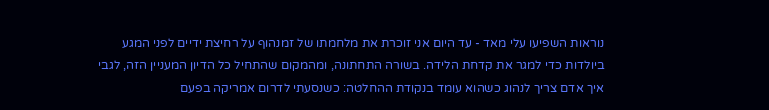נוראות השפיעו עלי מאד - עד היום אני זוכרת את מלחמתו של זמנהוף על רחיצת ידיים לפני המגע ביולדות כדי למגר את קדחת הלידה. בשורה התחתונה, ומהמקום שהתחיל כל הדיון המעניין הזה, לגבי איך אדם צריך לנהוג כשהוא עומד בנקודת ההחלטה: כשנסעתי לדרום אמריקה בפעם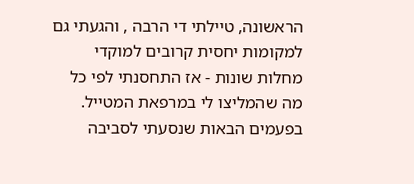הראשונה, טיילתי די הרבה , והגעתי גם למקומות יחסית קרובים למוקדי מחלות שונות - אז התחסנתי לפי כל מה שהמליצו לי במרפאת המטייל. בפעמים הבאות שנסעתי לסביבה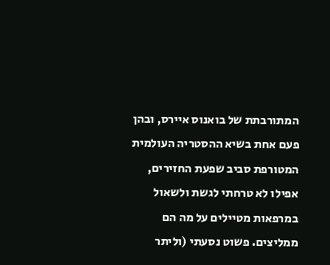המתורבתת של בואנוס איירס, ובהן פעם אחת בשיא ההסטריה העולמית המטורפת סביב שפעת החזירים, אפילו לא טרחתי לגשת ולשאול במרפאות מטיילים על מה הם ממליצים. פשוט נסעתי (וליתר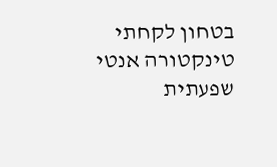בטחון לקחתי טינקטורה אנטי שפעתית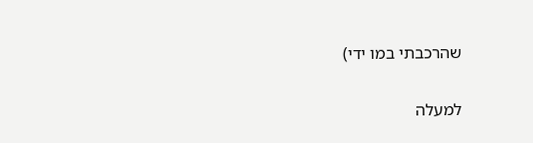שהרכבתי במו ידי)

למעלה